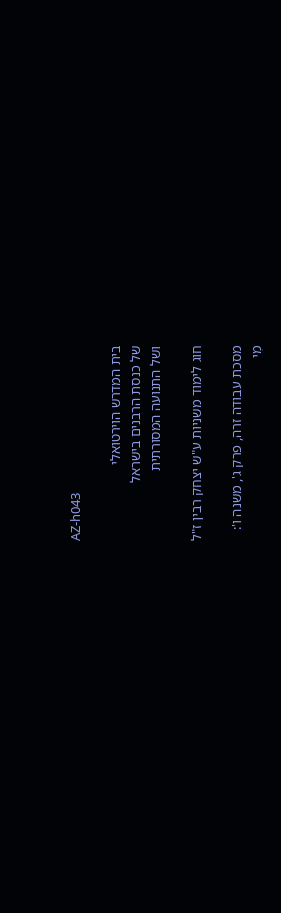AZ-h043

בית המדרש הוירטואלי
של כנסת הרבנים בישראל
ושל התנועה המסורתית

חוג לימוד משניות ע"ש יצחק רבין ז"ל

מסכת עבודה זרה, פרק ג', משנה ו':
מִי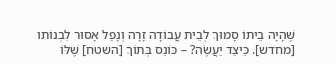שֶׁהָיָה בֵיתוֹ סָמוּךְ לְבֵית עֲבוֹדָה זָרָה וְנָפַל אָסוּר לִבְנוֹתו [מחדש]. כֵּיצַד יַעֲשֶׂה? – כּוֹנֵס בְּתוֹךְ [השטח] שֶׁלּוֹ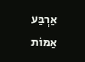אַרְבַּע אַמּוֹת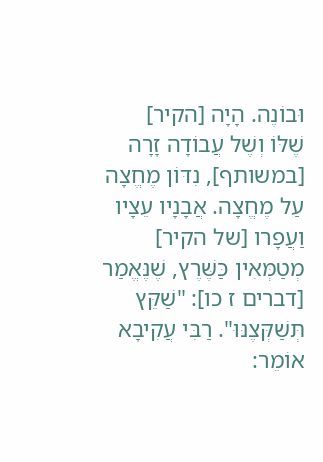וּבוֹנֶה. הָיָה [הקיר]
שֶׁלּוֹ וְשֶׁל עֲבוֹדָה זָרָה [במשותף], נִדּוֹן מֶחֱצָה עַל מֶחֱצָה. אֲבָנָיו עֵצָיו וַעֲפָרו [של הקיר] מְטַמְּאִין כַּשֶּׁרֶץ, שֶׁנֶּאֱמַר [דברים ז כו]: "שַׁקֵּץ תְּשַׁקְּצֶנּוּ". רַבִּי עֲקִיבָא אוֹמֵר: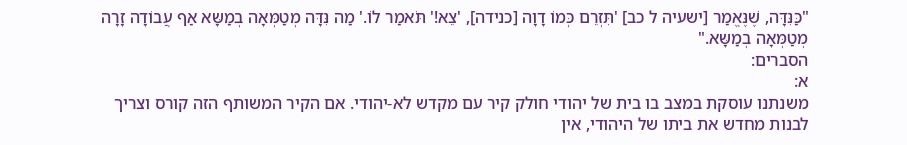"כַּנִּדָּה, שֶׁנֶּאֱמַר [ישעיה ל כב] 'תִּזְרֵם כְּמוֹ דָוָה [כנידה], 'צֵא!' תֹּאמַר לוֹ.' מַה נִּדָּה מְטַמְּאָה בְמַשָּא אַף עֲבוֹדָה זָרָה מְטַמְּאָה בְמַשָּא."
הסברים:
א:
משנתנו עוסקת במצב בו בית של יהודי חולק קיר עם מקדש לא-יהודי. אם הקיר המשותף הזה קורס וצריך לבנות מחדש את ביתו של היהודי, אין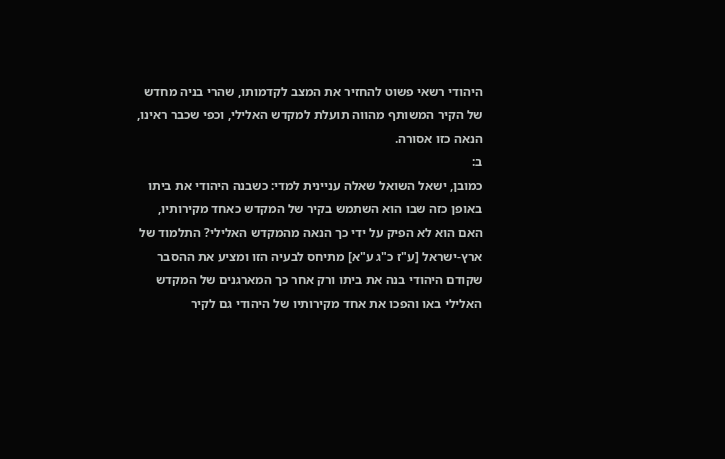היהודי רשאי פשוט להחזיר את המצב לקדמותו, שהרי בניה מחדש של הקיר המשותף מהווה תועלת למקדש האלילי, וכפי שכבר ראינו, הנאה כזו אסורה.
ב:
כמובן, ישאל השואל שאלה עניינית למדי: כשבנה היהודי את ביתו באופן כזה שבו הוא השתמש בקיר של המקדש כאחד מקירותיו, האם הוא לא הפיק על ידי כך הנאה מהמקדש האלילי? התלמוד של ארץ-ישראל [ע"ז כ"ג ע"א] מתיחס לבעיה הזו ומציע את ההסבר שקודם היהודי בנה את ביתו ורק אחר כך המארגנים של המקדש האלילי באו והפכו את אחד מקירותיו של היהודי גם לקיר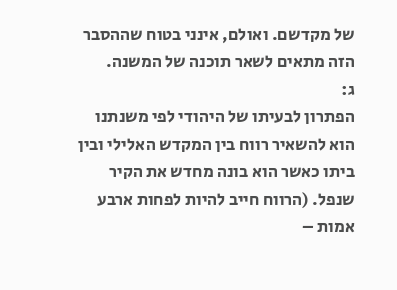של מקדשם. ואולם, אינני בטוח שההסבר הזה מתאים לשאר תוכנה של המשנה.
ג:
הפתרון לבעיתו של היהודי לפי משנתנו הוא להשאיר רווח בין המקדש האלילי ובין ביתו כאשר הוא בונה מחדש את הקיר שנפל. (הרווח חייב להיות לפחות ארבע אמות –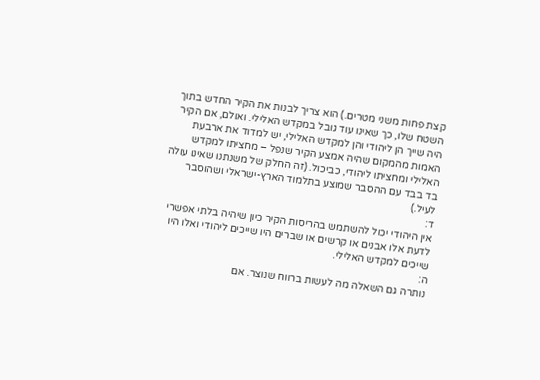קצת פחות משני מטרים.) הוא צריך לבנות את הקיר החדש בתוך השטח שלו, כך שאינו עוד גובל במקדש האלילי. ואולם, אם הקיר היה שייך הן ליהודי והן למקדש האלילי, יש למדוד את ארבעת האמות מהמקום שהיה אמצע הקיר שנפל – מחציתו למקדש האלילי ומחציתו ליהודי, כביכול. (זה החלק של משנתנו שאינו עולה בד בבד עם ההסבר שמוצע בתלמוד הארץ-ישראלי ושהוסבר לעיל.)
ד:
אין היהודי יכול להשתמש בהריסות הקיר כיון שיהיה בלתי אפשרי לדעת אלו אבנים או קרשים או שברים היו שייכים ליהודי ואלו היו שייכים למקדש האלילי.
ה:
נותרה גם השאלה מה לעשות ברווח שנוצר. אם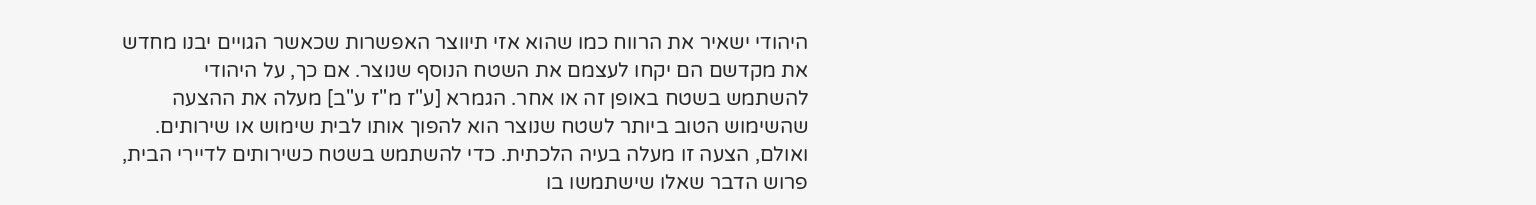היהודי ישאיר את הרווח כמו שהוא אזי תיווצר האפשרות שכאשר הגויים יבנו מחדש את מקדשם הם יקחו לעצמם את השטח הנוסף שנוצר. אם כך, על היהודי להשתמש בשטח באופן זה או אחר. הגמרא [ע"ז מ"ז ע"ב] מעלה את ההצעה שהשימוש הטוב ביותר לשטח שנוצר הוא להפוך אותו לבית שימוש או שירותים. ואולם, הצעה זו מעלה בעיה הלכתית. כדי להשתמש בשטח כשירותים לדיירי הבית, פרוש הדבר שאלו שישתמשו בו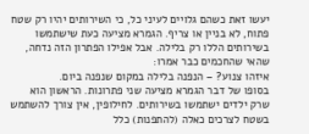יעשו זאת כשהם גלויים לעיני כל, כי השירותים יהיו רק שטח פתוח, לא בניין או צריף. הגמרא מציעה כעת שישתמשו בשירותים הללו רק בלילה. אבל אפילו הפתרון הזה נדחה, שהאי שהחכמים כבר אמרו:
איזהו צנוע? – הנפנה בלילה במקום שנפנה ביום.
בסופו של דבר הגמרא מציעה שני פתרונות. הראשון הוא שרק ילדים ישתמשו בשירותים. לחילופין, אין צורך להשתמש בשטח לצרכים כאלה (להתפנות) כלל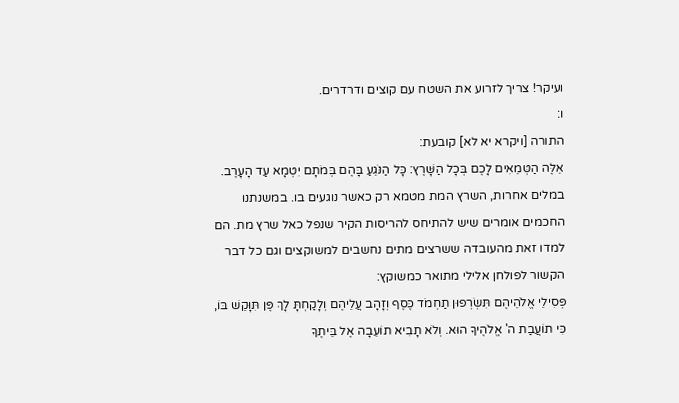ועיקר! צריך לזרוע את השטח עם קוצים ודרדרים.
ו:
התורה [ויקרא יא לא] קובעת:
אֵלֶּה הַטְּמֵאִים לָכֶם בְּכָל הַשָּׁרֶץ: כָּל הַנֹּגֵעַ בָּהֶם בְּמֹתָם יִטְמָא עַד הָעָרֶב.
במלים אחרות, השרץ המת מטמא רק כאשר נוגעים בו. במשנתנו החכמים אומרים שיש להתיחס להריסות הקיר שנפל כאל שרץ מת. הם למדו זאת מהעובדה ששרצים מתים נחשבים למשוקצים וגם כל דבר הקשור לפולחן אלילי מתואר כמשוקץ:
פְּסִילֵי אֱלֹהֵיהֶם תִּשְׂרְפוּן תַחְמֹד כֶּסֶף וְזָהָב עֲלֵיהֶם וְלָקַחְתָּ לָךְ פֶּן תִּוָּקֵשׁ בּוֹ, כִּי תוֹעֲבַת ה' אֱלֹהֶיךָ הוּא. וְלֹא תָבִיא תוֹעֵבָה אֶל בֵּיתֶךָ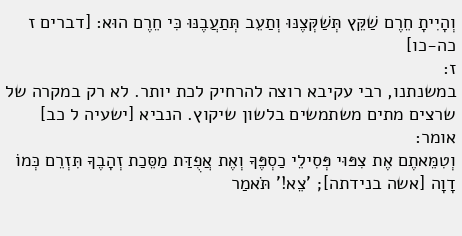וְהָיִיתָ חֵרֶם שַׁקֵּץ תְּשַׁקְּצֶנּוּ וְתַעֵב תְּתַעֲבֶנּוּ כִּי חֵרֶם הוּא: [דברים ז כה-כו]
ז:
במשנתנו, רבי עקיבא רוצה להרחיק לכת יותר. לא רק במקרה של שרצים מתים משתמשים בלשון שיקוץ. הנביא [ישעיה ל כב] אומר:
וְטִמֵּאתֶם אֶת צִפּוּי פְּסִילֵי כַסְפֶּךָ וְאֶת אֲפֻדַּת מַסֵּכַת זְהָבֶךָ תִּזְרֵם כְּמוֹ דָוָה [אשה בנידתה]; 'צֵא!' תֹּאמַר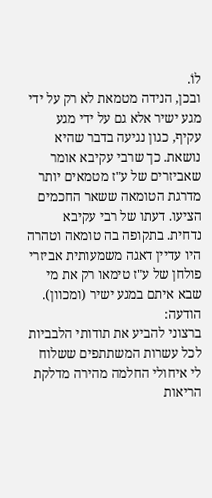לוֹ.
ובכן, הנידה מטמאת לא רק על ידי מגע ישיר אלא גם על ידי מגע עקיף, כגון נגיעה בדבר שהיא נושאת. כך שרבי עקיבא אומר שאביזרים של ע"ז מטמאים יותר מדרגת הטומאה ששאר החכמים הציעו. דעתו של רבי עקיבא נדחית. בתקופה בה טומאה וטהרה היו עדיין דאגה משמעותית אביזרי פולחן של ע"ז טימאו רק את מי שבא איתם במגע ישיר (ומכוון).
הודעה:
ברצוני להביע את תודותי הלבביות לכל עשרות המשתתפים ששלוח לי איחולי החלמה מהירה מדלקת הריאות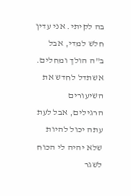בה לקיתי. אני עדין חלש למדי, אבל ב"ה הולך ומחלים. אשתדל לחדש את השיעורים הרגילים, אבל לעת עתה יכול להיות שלא יהיה לי הכוח לשגר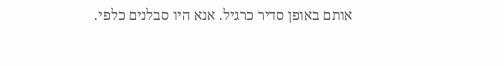אותם באופן סדיר כרגיל. אנא היו סבלנים כלפי.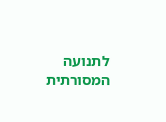לתנועה המסורתית